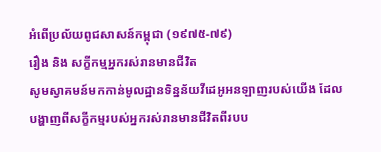អំពើប្រល័យពូជសាសន៍កម្ពុជា (១៩៧៥-៧៩)
រឿង និង សក្ខីកម្មអ្នករស់រានមានជីវិត
សូមស្វាគមន៍មកកាន់មូលដ្ឋានទិន្នន័យវីដេអូអនឡាញរបស់យើង ដែលបង្ហាញពីសក្ខីកម្មរបស់អ្នករស់រានមានជីវិតពីរបប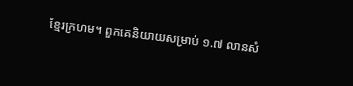ខ្មែរក្រហម។ ពួកគេនិយាយសម្រាប់ ១.៧ លានសំ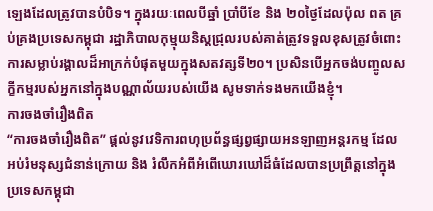ឡេងដែលត្រូវបានបំបិទ។ ក្នុងរយៈពេលបីឆ្នាំ ប្រាំបីខែ និង ២០ថ្ងៃដែលប៉ុល ពត គ្រប់គ្រងប្រទេសកម្ពុជា រដ្ឋាភិបាលកុម្មុយនិស្តជ្រុលរបស់គាត់ត្រូវទទួលខុសត្រូវចំពោះការសម្លាប់រង្គាលដ៏អាក្រក់បំផុតមួយក្នុងសតវត្សទី២០។ ប្រសិនបើអ្នកចង់បញ្ចូលសក្ខីកម្មរបស់អ្នកនៅក្នុងបណ្ណាល័យរបស់យើង សូមទាក់ទងមកយើងខ្ញុំ។
ការចងចាំរឿងពិត
“ការចងចាំរឿងពិត” ផ្តល់នូវវេទិការពហុប្រព័ន្ធផ្សព្វផ្សាយអនឡាញអន្តរកម្ម ដែលអប់រំមនុស្សជំនាន់ក្រោយ និង រំលឹកអំពីអំពើឃោរឃៅដ៏ធំដែលបានប្រព្រឹត្តនៅក្នុងប្រទេសកម្ពុជា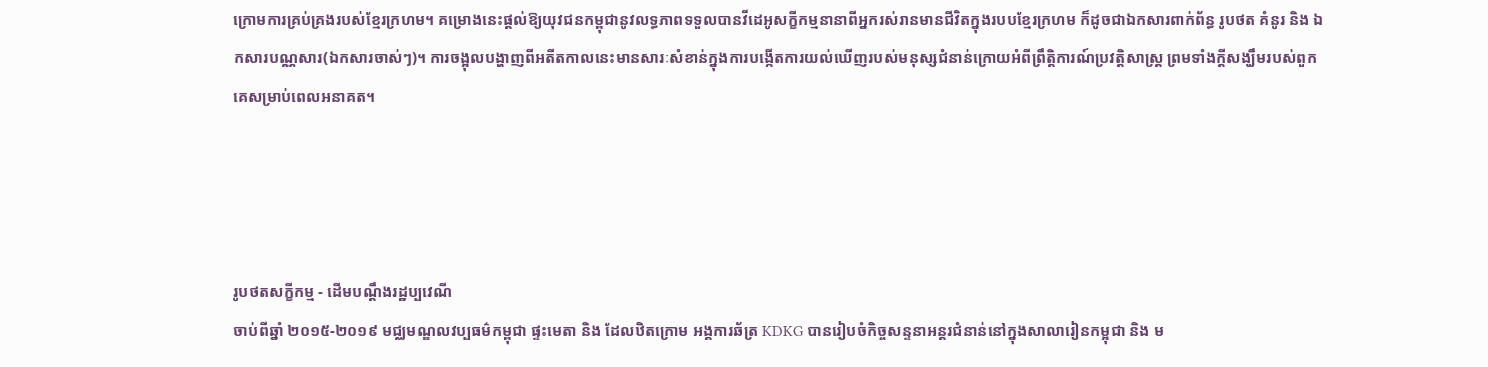ក្រោមការគ្រប់គ្រងរបស់ខ្មែរក្រហម។ គម្រោងនេះផ្តល់ឱ្យយុវជនកម្ពុជានូវលទ្ធភាពទទួលបានវីដេអូសក្ខីកម្មនានាពីអ្នករស់រានមានជីវិតក្នុងរបបខ្មែរក្រហម ក៏ដូចជាឯកសារពាក់ព័ន្ធ រូបថត គំនូរ និង ឯកសារបណ្ណសារ(ឯកសារចាស់ៗ)។ ការចង្អុលបង្ហាញពីអតីតកាលនេះមានសារៈសំខាន់ក្នុងការបង្កើតការយល់ឃើញរបស់មនុស្សជំនាន់ក្រោយអំពីព្រឹត្តិការណ៍ប្រវត្តិសាស្ត្រ ព្រមទាំងក្តីសង្ឃឹមរបស់ពួកគេសម្រាប់ពេលអនាគត។




រូបថតសក្ខីកម្ម - ដើមបណ្តឹងរដ្ឋប្បវេណី
ចាប់ពីឆ្នាំ ២០១៥-២០១៩ មជ្ឈមណ្ឌលវប្បធម៌កម្ពុជា ផ្ទះមេតា និង ដែលឋិតក្រោម អង្គការឆ័ត្រ KDKG បានរៀបចំកិច្ចសន្ទនាអន្តរជំនាន់នៅក្នុងសាលារៀនកម្អុជា និង ម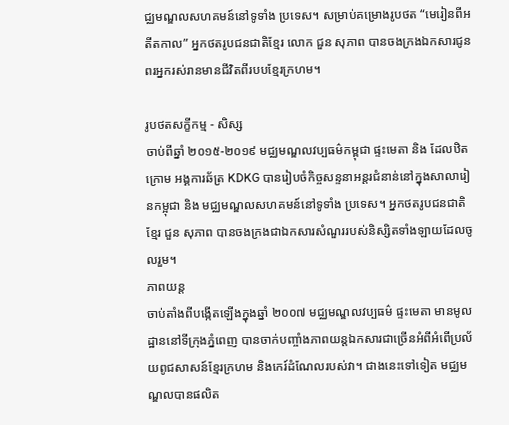ជ្ឈមណ្ឌលសហគមន៍នៅទូទាំង ប្រទេស។ សម្រាប់គម្រោងរូបថត “មេរៀនពីអតីតកាល” អ្នកថតរូបជនជាតិខ្មែរ លោក ជួន សុភាព បានចងក្រងឯកសារជូនពរអ្នករស់រានមានជីវិតពីរបបខ្មែរក្រហម។

រូបថតសក្ខីកម្ម - សិស្ស
ចាប់ពីឆ្នាំ ២០១៥-២០១៩ មជ្ឈមណ្ឌលវប្បធម៌កម្ពុជា ផ្ទះមេតា និង ដែលឋិតក្រោម អង្គការឆ័ត្រ KDKG បានរៀបចំកិច្ចសន្ទនាអន្តរជំនាន់នៅក្នុងសាលារៀនកម្អុជា និង មជ្ឈមណ្ឌលសហគមន៍នៅទូទាំង ប្រទេស។ អ្នកថតរូបជនជាតិខ្មែរ ជួន សុភាព បានចងក្រងជាឯកសារសំណួររបស់និស្សិតទាំងឡាយដែលចូលរួម។
ភាពយន្ត
ចាប់តាំងពីបង្កើតឡើងក្នុងឆ្នាំ ២០០៧ មជ្ឈមណ្ឌលវប្បធម៌ ផ្ទះមេតា មានមូលដ្ឋាននៅទីក្រុងភ្នំពេញ បានចាក់បញ្ចាំងភាពយន្តឯកសារជាច្រើនអំពីអំពើប្រល័យពូជសាសន៍ខ្មែរក្រហម និងកេរ៍ដំណែលរបស់វា។ ជាងនេះទៅទៀត មជ្ឈមណ្ឌលបានផលិត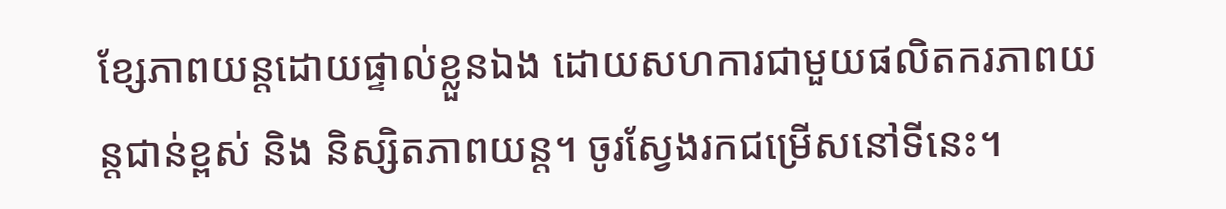ខ្សែភាពយន្តដោយផ្ទាល់ខ្លួនឯង ដោយសហការជាមួយផលិតករភាពយន្តជាន់ខ្ពស់ និង និស្សិតភាពយន្ត។ ចូរស្វែងរកជម្រើសនៅទីនេះ។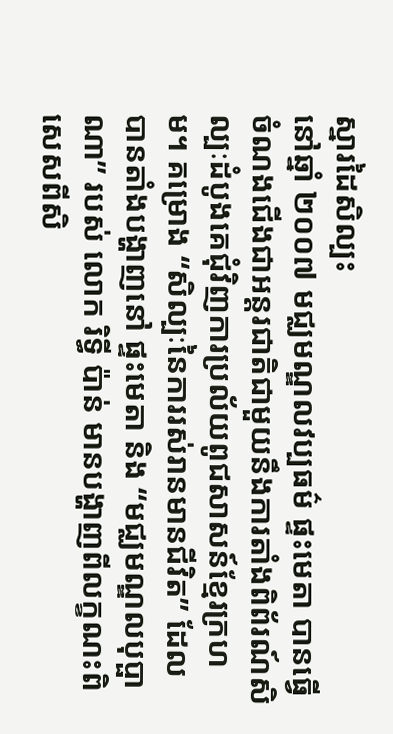ស្នារដៃសិល្បះ
នៅឆ្នាំ ២០០៧ មជ្ឈមណ្ឌលវប្បធម៌ ផ្ទះមេតា បានធ្វើចំណងជើងជាអន្តរជាតិជាមួយនឹងការតាំងពិព័រណ៍សិល្បៈដំបូងគេជុំវិញការប្រល័យពូជសាសន៍ខ្មែរក្រហម។ គម្រោង “សិល្បៈនៃការរស់រានមានជីវិត” ដែលបានតាំងបង្ហាញនៅ ផ្ទះមេតា និង “មជ្ឈមណ្ឌលបុប្ផាណា” របស់ លោក រិទ្ធី ប៉ាន់ មានបង្ហាញពីលក្ខណះពិសេសពីសិ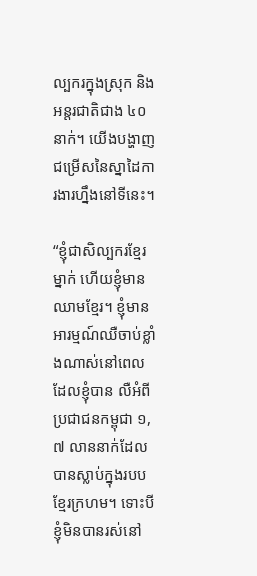ល្បករក្នុងស្រុក និង អន្តរជាតិជាង ៤០ នាក់។ យើងបង្ហាញជម្រើសនៃស្នាដៃការងារហ្នឹងនៅទីនេះ។

“ខ្ញុំជាសិល្បករខ្មែរម្នាក់ ហើយខ្ញុំមានឈាមខ្មែរ។ ខ្ញុំមានអារម្មណ៍ឈឺចាប់ខ្លាំងណាស់នៅពេលដែលខ្ញុំបាន លឺអំពីប្រជាជនកម្ពុជា ១,៧ លាននាក់ដែលបានស្លាប់ក្នុងរបបខ្មែរក្រហម។ ទោះបីខ្ញុំមិនបានរស់នៅ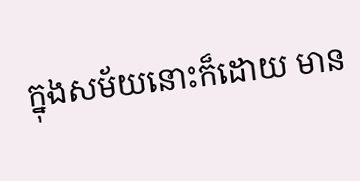ក្នុងសម័យនោះក៏ដោយ មាន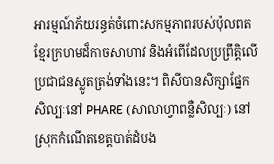អារម្មណ៍ភ័យរន្ធត់ចំពោះសកម្មភាពរបស់ប៉ុលពតខ្មែរក្រហមដ៏កាចសាហាវ និងអំពើដែលប្រព្រឹត្តិលើប្រជាជនស្លូតត្រង់ទាំងនេះ។ ពិសីបានសិក្សាផ្នែកសិល្បៈនៅ PHARE (សាលាហ្វាពន្លឺសិល្បៈ) នៅស្រុកកំណើតខេត្តបាត់ដំបង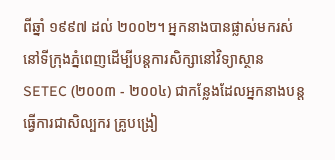ពីឆ្នាំ ១៩៩៧ ដល់ ២០០២។ អ្នកនាងបានផ្លាស់មករស់នៅទីក្រុងភ្នំពេញដើម្បីបន្តការសិក្សានៅវិទ្យាស្ថាន SETEC (២០០៣ - ២០០៤) ជាកន្លែងដែលអ្នកនាងបន្តធ្វើការជាសិល្បករ គ្រូបង្រៀ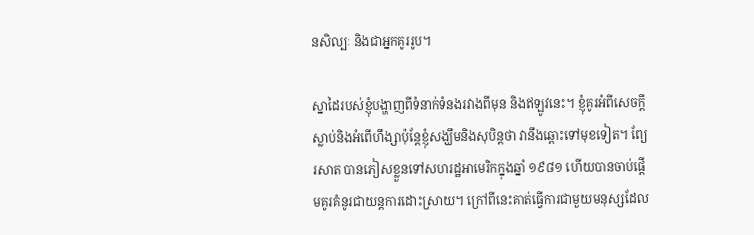នសិល្បៈ និងជាអ្នកគូររូប។

ស្នាដៃរបស់ខ្ញុំបង្ហាញពីទំនាក់ទំនងរវាងពីមុន និងឥឡូវនេះ។ ខ្ញុំគូរអំពីសេចក្តីស្លាប់និងអំពើហឹង្សាប៉ុន្តែខ្ញុំសង្ឃឹមនិងសុបិន្តថា វានឹងឆ្ពោះទៅមុខទៀត។ ព្យែរសាត បានភៀសខ្លួនទៅសហរដ្ឋអាមេរិកក្នុងឆ្នាំ ១៩៨១ ហើយបានចាប់ផ្តើមគូរគំនូរជាយន្តការដោះស្រាយ។ ក្រៅពីនេះគាត់ធ្វើការជាមួយមនុស្សដែល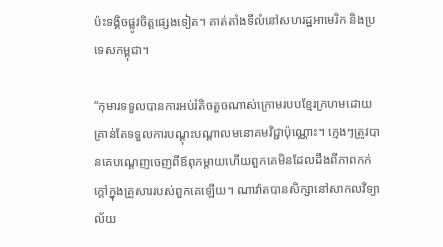ប៉ះទង្គិចផ្លូវចិត្តផ្សេងទៀត។ គាត់តាំងទីលំនៅសហរដ្ឋអាមេរិក និងប្រទេសកម្ពុជា។

“កុមារទទួលបានការអប់រំតិចតួចណាស់ក្រោមរបបខ្មែរក្រហមដោយគ្រាន់តែទទួលការបណ្តុះបណ្តាលមនោគមវិជ្ជាប៉ុណ្ណោះ។ ក្មេងៗត្រូវបានគេបណ្តេញចេញពីឪពុកម្តាយហើយពួកគេមិនដែលដឹងពីភាពកក់ក្តៅក្នុងគ្រួសាររបស់ពួកគេឡើយ។ ណាវ៉ាតបានសិក្សានៅសាកលវិទ្យាល័យ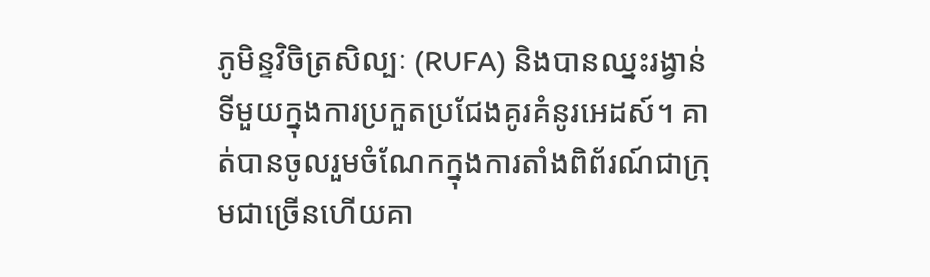ភូមិន្ទវិចិត្រសិល្បៈ (RUFA) និងបានឈ្នះរង្វាន់ទីមួយក្នុងការប្រកួតប្រជែងគូរគំនូរអេដស៍។ គាត់បានចូលរួមចំណែកក្នុងការតាំងពិព័រណ៍ជាក្រុមជាច្រើនហើយគា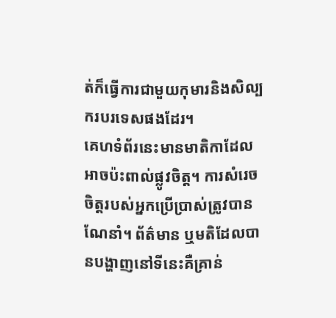ត់ក៏ធ្វើការជាមួយកុមារនិងសិល្បករបរទេសផងដែរ។
គេហទំព័រនេះមានមាតិកាដែលអាចប៉ះពាល់ផ្លូវចិត្ត។ ការសំរេចចិត្តរបស់អ្នកប្រើប្រាស់ត្រូវបានណែនាំ។ ព័ត៌មាន ឬមតិដែលបានបង្ហាញនៅទីនេះគឺគ្រាន់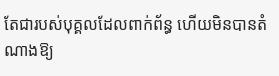តែជារបស់បុគ្គលដែលពាក់ព័ន្ធ ហើយមិនបានតំណាងឱ្យ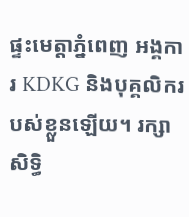ផ្ទះមេត្តាភ្នំពេញ អង្គការ KDKG និងបុគ្គលិករបស់ខ្លួនឡើយ។ រក្សាសិទ្ធិ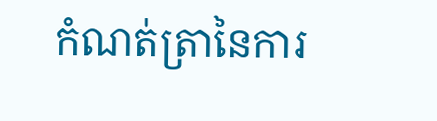កំណត់ត្រានៃការ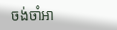ចង់ចាំអា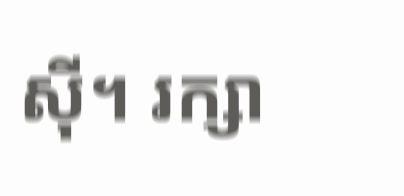ស៊ី។ រក្សា